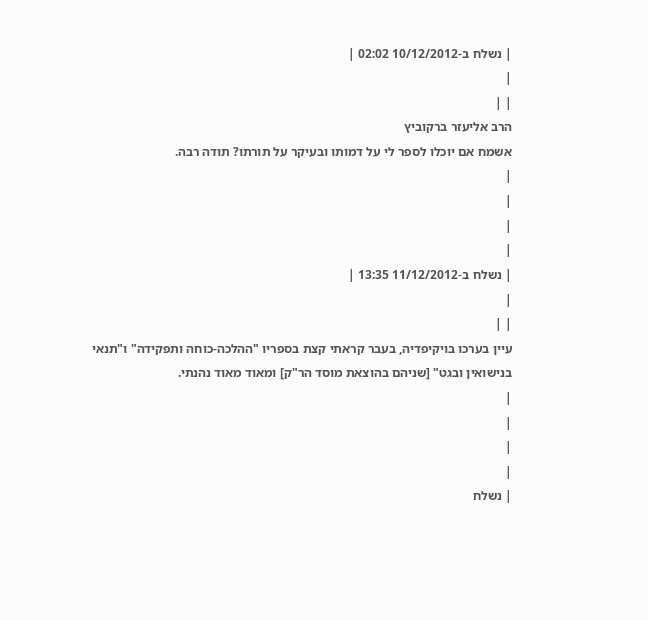| נשלח ב-10/12/2012 02:02 |
|
| |
הרב אליעזר ברקוביץ
אשמח אם יוכלו לספר לי על דמותו ובעיקר על תורתו? תודה רבה.
|
|
|
|
| נשלח ב-11/12/2012 13:35 |
|
| |
עיין בערכו בויקיפדיה, בעבר קראתי קצת בספריו "ההלכה-כוחה ותפקידה" ו"תנאי בנישואין ובגט" [שניהם בהוצאת מוסד הר"ק] ומאוד מאוד נהנתי.
|
|
|
|
| נשלח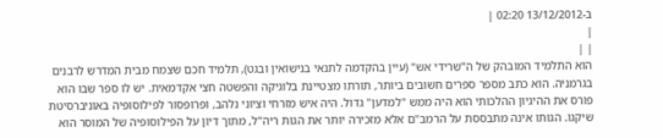ב-13/12/2012 02:20 |
|
| |
הוא התלמיד המובהק של ה"שרידי אש" (עיין בהקדמה לתנאי בנישואין ובגט), תלמיד חכם שצמח מבית המדרש לרבנים בגרמניה. הוא כתב מספר ספרים חשובים ביותר, תורתו מצטיינת בלוגיקה והפשטה חצי אקדמאית. יש לו ספר שבו הוא פורס את ההיגיון ההלכותי הוא היה ממש "למדען" גדול. היה איש מזרחי וציוני נלהב, ופרופסור לפילוסופיה באוניברסיטת שיקגו. הגותו אינה מתבססת על הרמב"ם אלא מזכירה יותר את הגות ריה"ל, מתוך דיון על הפילוסופיה של המוסר הוא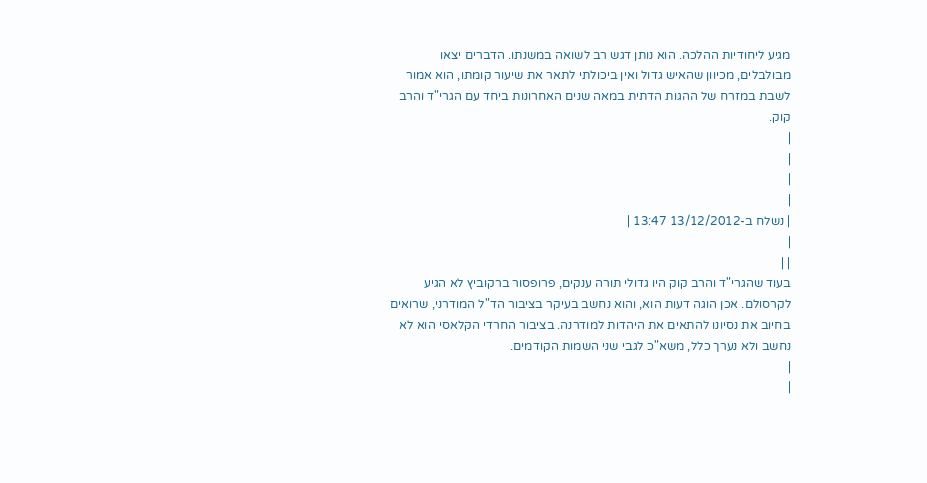מגיע ליחודיות ההלכה. הוא נותן דגש רב לשואה במשנתו. הדברים יצאו מבולבלים, מכיוון שהאיש גדול ואין ביכולתי לתאר את שיעור קומתו, הוא אמור לשבת במזרח של ההגות הדתית במאה שנים האחרונות ביחד עם הגרי"ד והרב קוק.
|
|
|
|
| נשלח ב-13/12/2012 13:47 |
|
| |
בעוד שהגרי"ד והרב קוק היו גדולי תורה ענקים, פרופסור ברקוביץ לא הגיע לקרסולם. אכן הוגה דעות הוא, והוא נחשב בעיקר בציבור הד"ל המודרני, שרואים בחיוב את נסיונו להתאים את היהדות למודרנה. בציבור החרדי הקלאסי הוא לא נחשב ולא נערך כלל, משא"כ לגבי שני השמות הקודמים.
|
|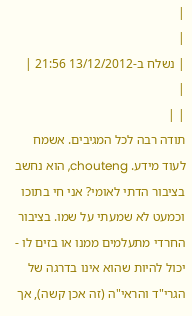|
|
| נשלח ב-13/12/2012 21:56 |
|
| |
תודה רבה לכל המגיבים. אשמח לעוד מידע. chouteng, הוא נחשב בציבור הדתי לאומי? אני חי בתוכו וכמעט לא שמעתי על שמו. בציבור החרדי מתעלמים ממנו או בזים לו - יכול להיות שהוא אינו בדרגה של הגרי"ד והראי"ה (זה אכן קשה), אך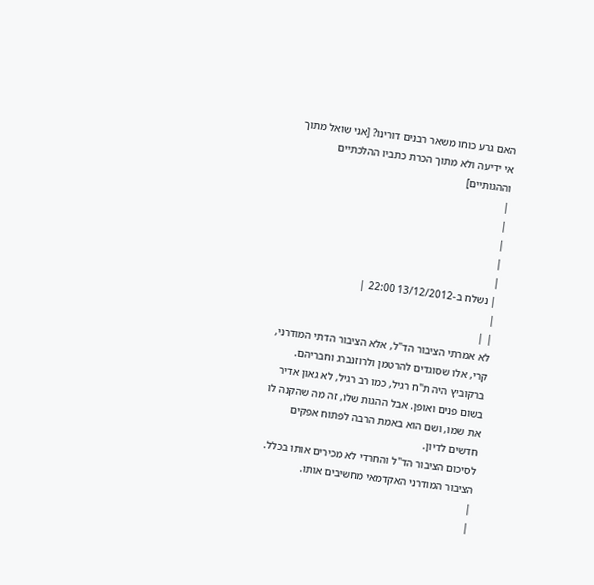האם גרע כוחו משאר רבנים דורינו? [אני שואל מתוך אי ידיעה ולא מתוך הכרת כתביו ההלכתיים וההגותיים]
|
|
|
|
|
| נשלח ב-13/12/2012 22:00 |
|
| |
לא אמרתי הציבור הד"ל, אלא הציבור הדתי המודרני, קרי, אלו שסוגדים להרטמן ולרוזנברג וחבריהם. ברקוביץ היה ת"ח רגיל, כמו רב רגיל, לא גאון אדיר בשום פנים ואופן. אבל ההגות שלו, זה מה שהקנה לו את שמו, ושם הוא באמת הרבה לפתוח אפקים חדשים לדיון.
לסיכום הציבור הד"ל והחרדי לא מכירים אותו בכלל. הציבור המודרני האקדמאי מחשיבים אותו.
|
|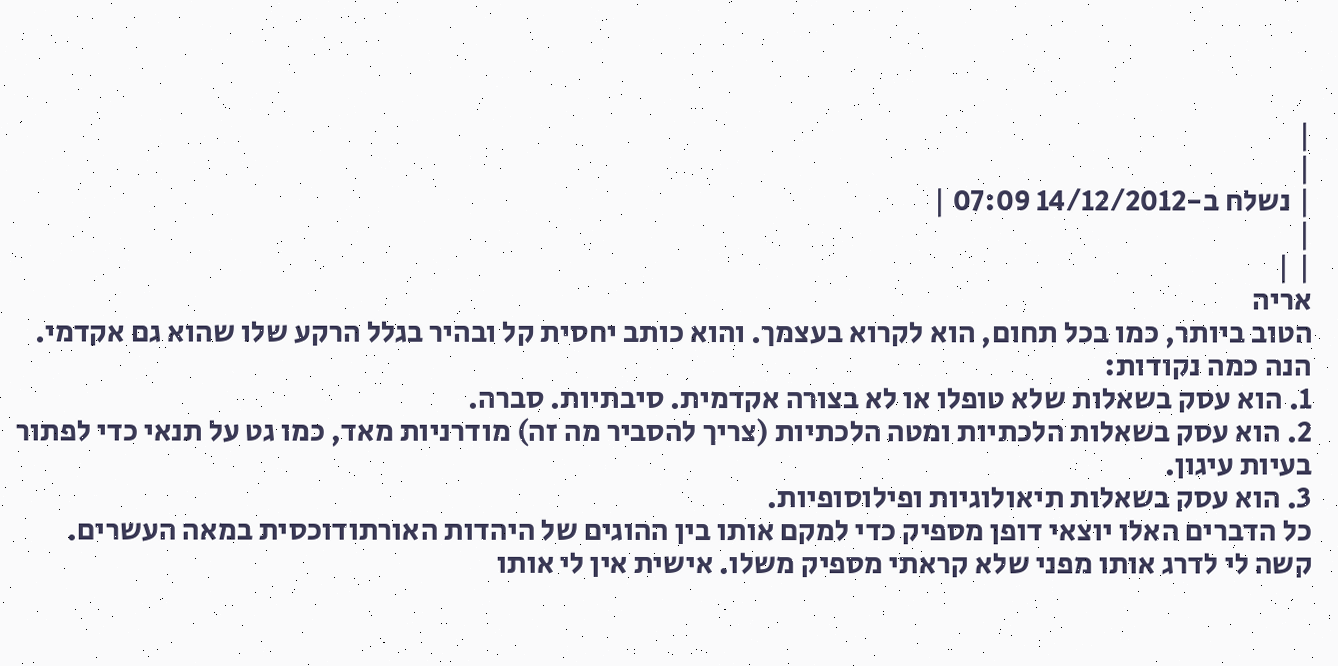|
|
| נשלח ב-14/12/2012 07:09 |
|
| |
אריה
הטוב ביותר, כמו בכל תחום, הוא לקרוא בעצמך. והוא כותב יחסית קל ובהיר בגלל הרקע שלו שהוא גם אקדמי.
הנה כמה נקודות:
1. הוא עסק בשאלות שלא טופלו או לא בצורה אקדמית. סיבתיות. סברה.
2. הוא עסק בשאלות הלכתיות ומטה הלכתיות (צריך להסביר מה זה) מודרניות מאד, כמו גט על תנאי כדי לפתור בעיות עיגון.
3. הוא עסק בשאלות תיאולוגיות ופילוסופיות.
כל הדברים האלו יוצאי דופן מספיק כדי למקם אותו בין ההוגים של היהדות האורתודוכסית במאה העשרים. קשה לי לדרג אותו מפני שלא קראתי מספיק משלו. אישית אין לי אותו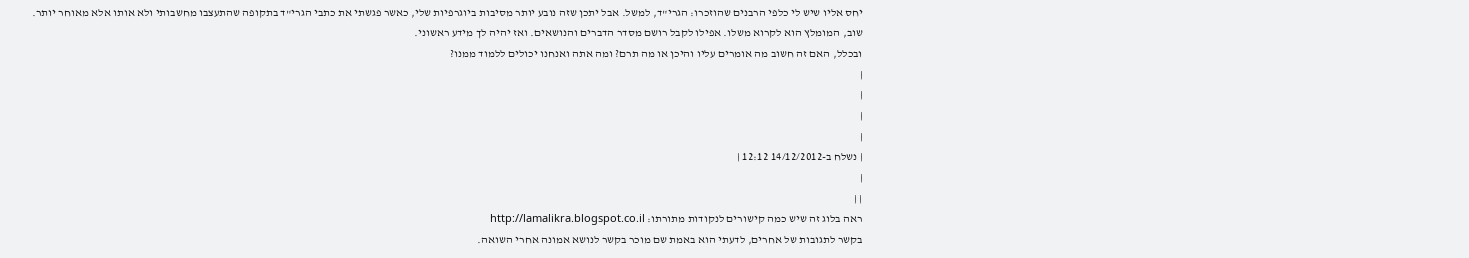יחס אליו שיש לי כלפי הרבנים שהוזכרו: הגרי"ד, למשל. אבל יתכן שזה נובע יותר מסיבות ביוגרפיות שלי, כאשר פגשתי את כתבי הגרי"ד בתקופה שהתעצבו מחשבותי ולא אותו אלא מאוחר יותר.
שוב, המומלץ הוא לקרוא משלו. אפילו לקבל רושם מסדר הדברים והנושאים. ואז יהיה לך מידע ראשוני.
ובכלל, האם זה חשוב מה אומרים עליו והיכן או מה תרם? ומה אתה ואנחנו יכולים ללמוד ממנו?
|
|
|
|
| נשלח ב-14/12/2012 12:12 |
|
| |
ראה בלוג זה שיש כמה קישורים לנקודות מתורתו: http://lamalikra.blogspot.co.il
בקשר לתגובות של אחרים, לדעתי הוא באמת שם מוכר בקשר לנושא אמונה אחרי השואה.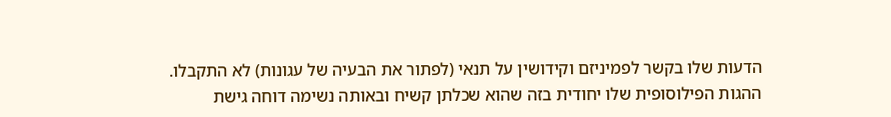הדעות שלו בקשר לפמיניזם וקידושין על תנאי (לפתור את הבעיה של עגונות) לא התקבלו.
ההגות הפילוסופית שלו יחודית בזה שהוא שכלתן קשיח ובאותה נשימה דוחה גישת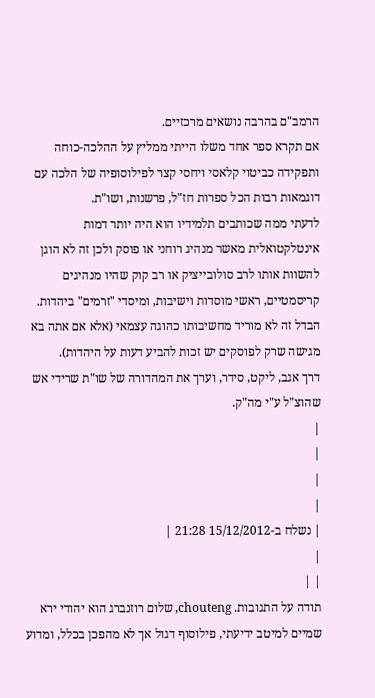הרמב"ם בהרבה נושאים מרכזיים.
אם תקרא ספר אחד משלו הייתי ממליץ על ההלכה-כוחה ותפקידה כביטוי קלאסי ויחסי קצר לפילוסופיה של הלכה עם דוגמאות רבות הכל ספרות חז"ל, פרשנות, ושו"ת.
לדעתי ממה שכותבים תלמידיו הוא היה יותר דמות אינטלקטואלית מאשר מנהיג רוחני או פוסק ולכן זה לא הוגן להשוות אותו לרב סולובייציק או רב קוק שהיו מנהיגים קריסמטיים, ראשי מוסדות וישיבות, ומיסדי "זרמים" ביהדות. הבדל זה לא מוריד מחשיבותו כהוגה עצמאי (אלא אם אתה בא מגישה שרק לפוסקים יש זכות להביע דעות על היהדות).
דרך אגב, ליקט, סידר, וערך את המהדורה של שו"ת שרידי אש שהוצ"ל ע"י מה"ק.
|
|
|
|
| נשלח ב-15/12/2012 21:28 |
|
| |
תודה על התגובות. chouteng, שלום רוזנברג הוא יהודי ירא שמיים למיטב ידיעתי, פילוסוף דגול אך לא מהפכן בכלל, ומדוע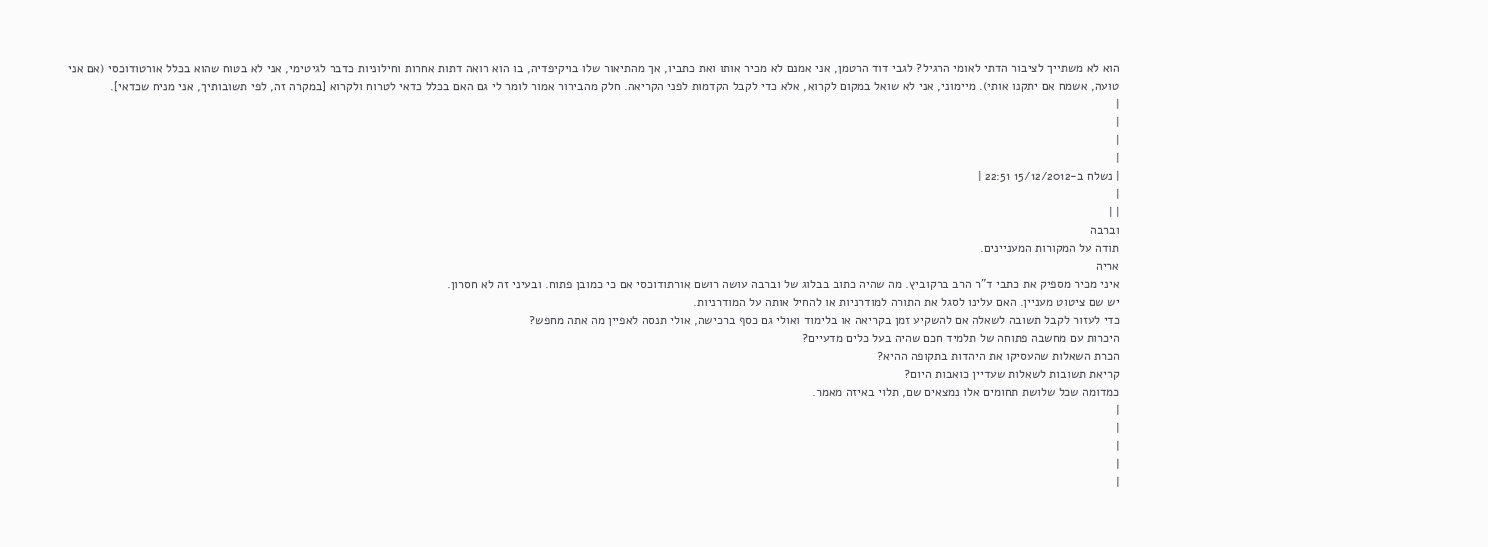הוא לא משתייך לציבור הדתי לאומי הרגיל? לגבי דוד הרטמן, אני אמנם לא מכיר אותו ואת כתביו, אך מהתיאור שלו בויקיפדיה, בו הוא רואה דתות אחרות וחילוניות כדבר לגיטימי, אני לא בטוח שהוא בכלל אורטודוכסי (אם אני טועה, אשמח אם יתקנו אותי). מיימוני, אני לא שואל במקום לקרוא, אלא כדי לקבל הקדמות לפני הקריאה. חלק מהבירור אמור לומר לי גם האם בכלל כדאי לטרוח ולקרוא [במקרה זה, לפי תשובותיך, אני מניח שכדאי].
|
|
|
|
| נשלח ב-15/12/2012 22:51 |
|
| |
וברבה
תודה על המקורות המעניינים.
אריה
איני מכיר מספיק את כתבי ד"ר הרב ברקוביץ. מה שהיה כתוב בבלוג של וברבה עושה רושם אורתודוכסי אם כי כמובן פתוח. ובעיני זה לא חסרון.
יש שם ציטוט מעניין. האם עלינו לסגל את התורה למודרניות או להחיל אותה על המודרניות.
כדי לעזור לקבל תשובה לשאלה אם להשקיע זמן בקריאה או בלימוד ואולי גם כסף ברכישה, אולי תנסה לאפיין מה אתה מחפש?
היכרות עם מחשבה פתוחה של תלמיד חכם שהיה בעל כלים מדעיים?
הכרת השאלות שהעסיקו את היהדות בתקופה ההיא?
קריאת תשובות לשאלות שעדיין כואבות היום?
כמדומה שכל שלושת תחומים אלו נמצאים שם, תלוי באיזה מאמר.
|
|
|
|
|